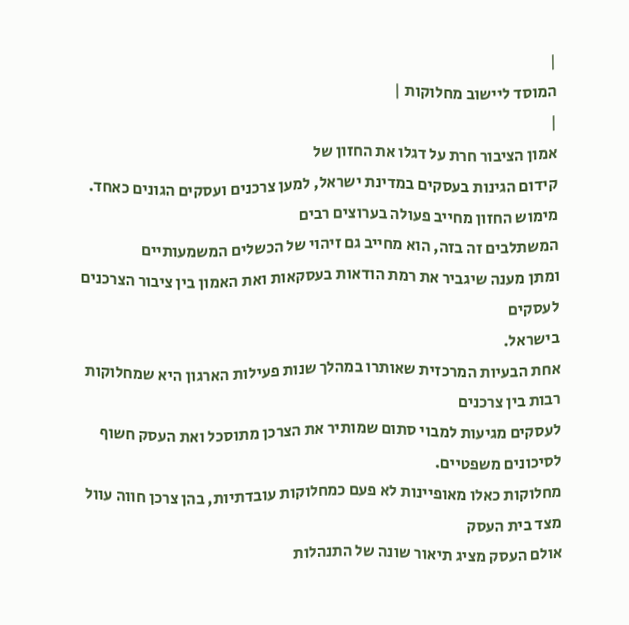|
המוסד ליישוב מחלוקות |
|
אמון הציבור חרת על דגלו את החזון של
קידום הגינות בעסקים במדינת ישראל, למען צרכנים ועסקים הגונים כאחד.
מימוש החזון מחייב פעולה בערוצים רבים
המשתלבים זה בזה, הוא מחייב גם זיהוי של הכשלים המשמעותיים
ומתן מענה שיגביר את רמת הודאות בעסקאות ואת האמון בין ציבור הצרכנים לעסקים
בישראל.
אחת הבעיות המרכזית שאותרו במהלך שנות פעילות הארגון היא שמחלוקות רבות בין צרכנים
לעסקים מגיעות למבוי סתום שמותיר את הצרכן מתוסכל ואת העסק חשוף לסיכונים משפטיים.
מחלוקות כאלו מאופיינות לא פעם כמחלוקות עובדתיות, בהן צרכן חווה עוול מצד בית העסק
אולם העסק מציג תיאור שונה של התנהלות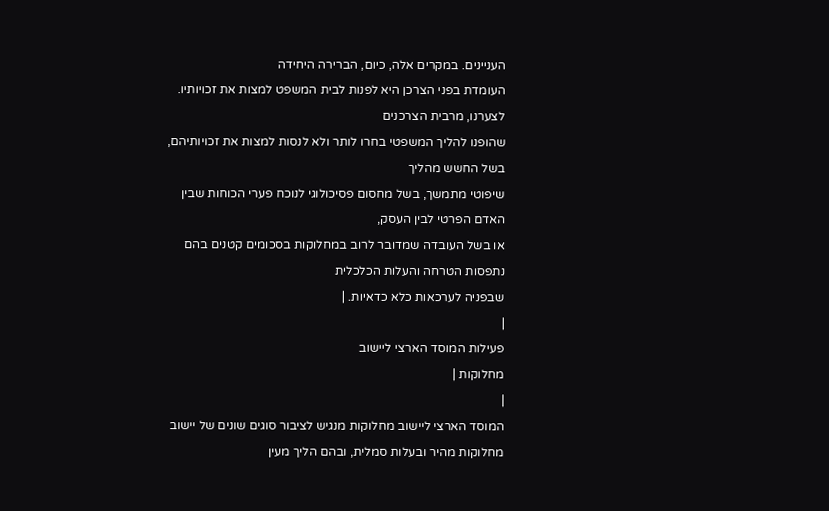העניינים. במקרים אלה, כיום, הברירה היחידה
העומדת בפני הצרכן היא לפנות לבית המשפט למצות את זכויותיו. לצערנו, מרבית הצרכנים
שהופנו להליך המשפטי בחרו לותר ולא לנסות למצות את זכויותיהם, בשל החשש מהליך
שיפוטי מתמשך, בשל מחסום פסיכולוגי לנוכח פערי הכוחות שבין האדם הפרטי לבין העסק,
או בשל העובדה שמדובר לרוב במחלוקות בסכומים קטנים בהם נתפסות הטרחה והעלות הכלכלית
שבפניה לערכאות כלא כדאיות. |
|
פעילות המוסד הארצי ליישוב
מחלוקות |
|
המוסד הארצי ליישוב מחלוקות מנגיש לציבור סוגים שונים של יישוב
מחלוקות מהיר ובעלות סמלית, ובהם הליך מעין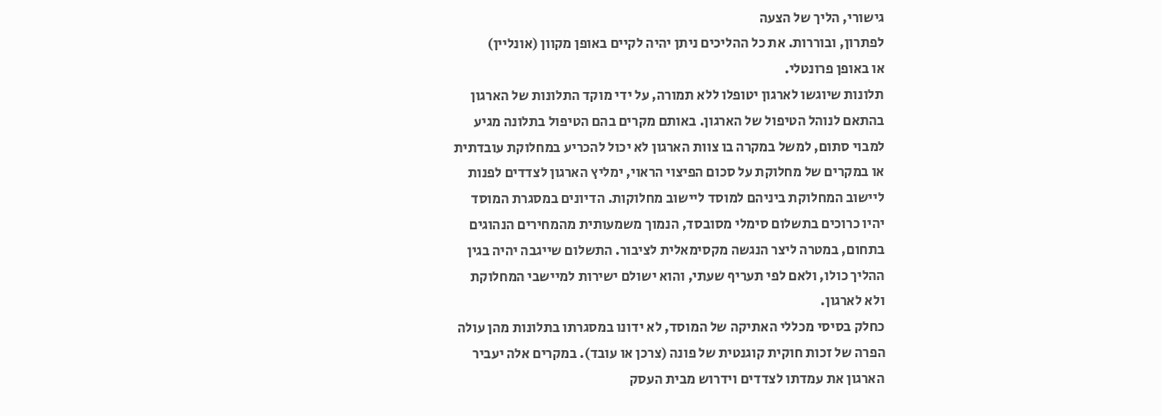גישורי, הליך של הצעה
לפתרון, ובוררות. את כל ההליכים ניתן יהיה לקיים באופן מקוון (אונליין)
או באופן פרונטלי.
תלונות שיוגשו לארגון יטופלו ללא תמורה, על ידי מוקד התלונות של הארגון
בהתאם לנוהל הטיפול של הארגון. באותם מקרים בהם הטיפול בתלונה מגיע
למבוי סתום, למשל במקרה בו צוות הארגון לא יכול להכריע במחלוקת עובדתית
או במקרים של מחלוקת על סכום הפיצוי הראוי, ימליץ הארגון לצדדים לפנות
ליישוב המחלוקת ביניהם למוסד ליישוב מחלוקות. הדיונים במסגרת המוסד
יהיו כרוכים בתשלום סימלי מסובסד, הנמוך משמעותית מהמחירים הנהוגים
בתחום, במטרה ליצר הנגשה מקסימאלית לציבור. התשלום שייגבה יהיה בגין
ההליך כולו, ולאם לפי תעריף שעתי, והוא ישולם ישירות למיישבי המחלוקת
ולא לארגון.
כחלק בסיסי מכללי האתיקה של המוסד, לא ידונו במסגרתו בתלונות מהן עולה
הפרה של זכות חוקית קוגנטית של פונה (צרכן או עובד). במקרים אלה יעביר
הארגון את עמדתו לצדדים וידרוש מבית העסק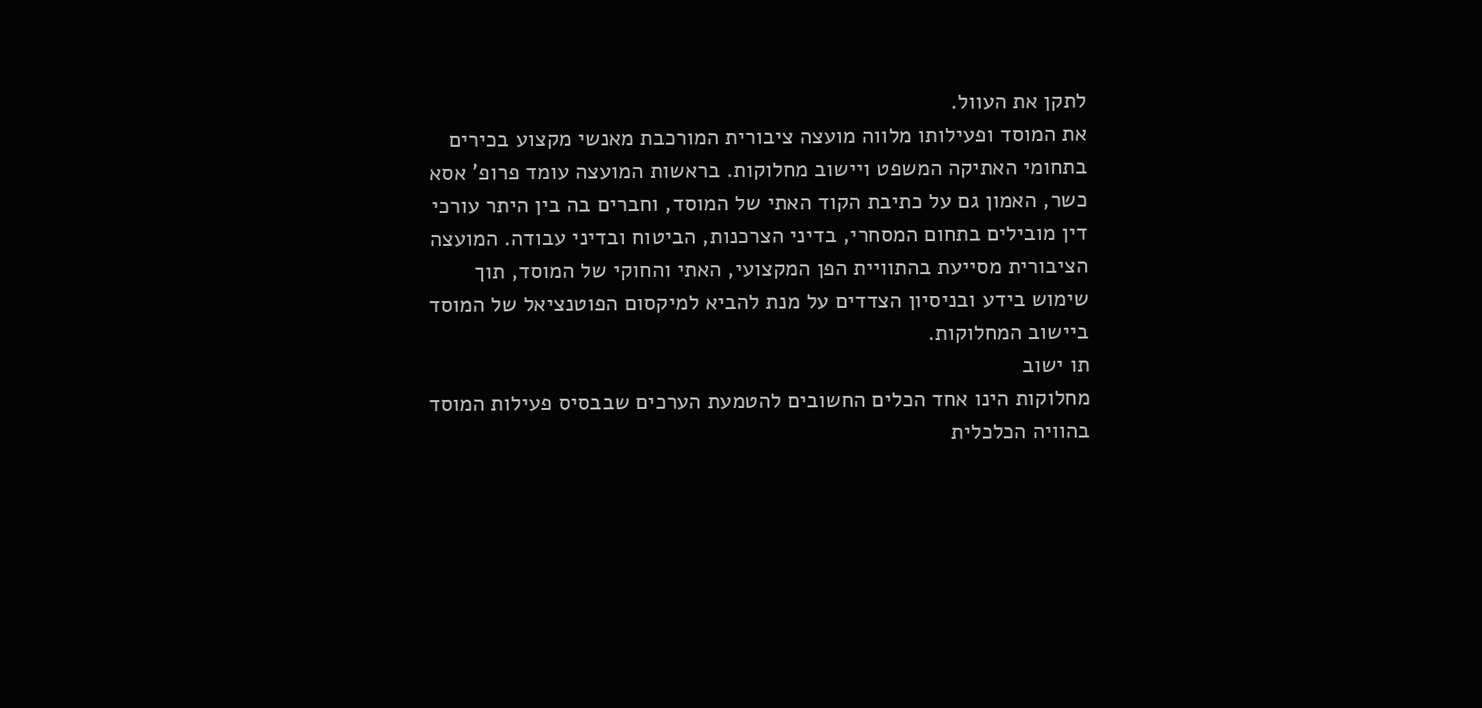לתקן את העוול.
את המוסד ופעילותו מלווה מועצה ציבורית המורכבת מאנשי מקצוע בכירים
בתחומי האתיקה המשפט ויישוב מחלוקות. בראשות המועצה עומד פרופ' אסא
כשר, האמון גם על כתיבת הקוד האתי של המוסד, וחברים בה בין היתר עורכי
דין מובילים בתחום המסחרי, בדיני הצרכנות, הביטוח ובדיני עבודה. המועצה
הציבורית מסייעת בהתוויית הפן המקצועי, האתי והחוקי של המוסד, תוך
שימוש בידע ובניסיון הצדדים על מנת להביא למיקסום הפוטנציאל של המוסד
ביישוב המחלוקות.
תו ישוב
מחלוקות הינו אחד הכלים החשובים להטמעת הערכים שבבסיס פעילות המוסד
בהוויה הכלכלית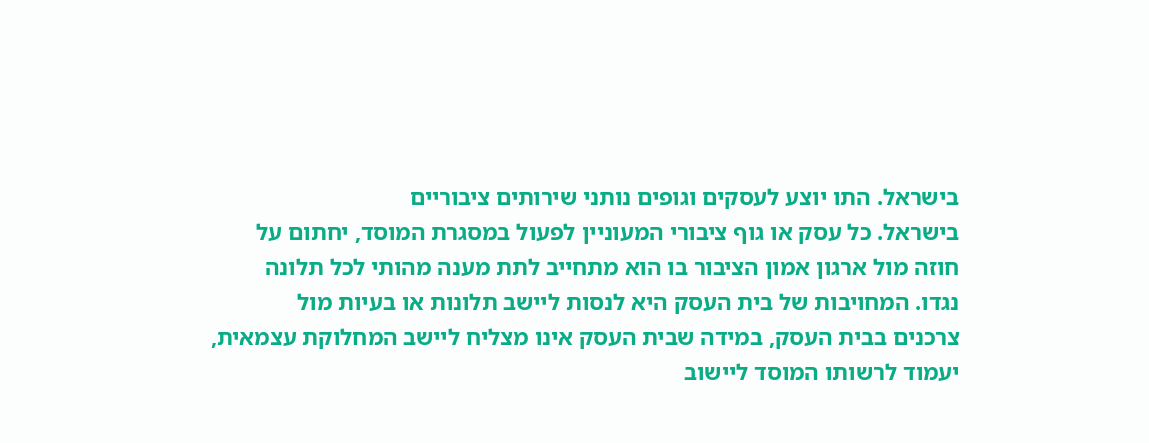בישראל. התו יוצע לעסקים וגופים נותני שירותים ציבוריים
בישראל. כל עסק או גוף ציבורי המעוניין לפעול במסגרת המוסד, יחתום על
חוזה מול ארגון אמון הציבור בו הוא מתחייב לתת מענה מהותי לכל תלונה
נגדו. המחויבות של בית העסק היא לנסות ליישב תלונות או בעיות מול
צרכנים בבית העסק, במידה שבית העסק אינו מצליח ליישב המחלוקת עצמאית,
יעמוד לרשותו המוסד ליישוב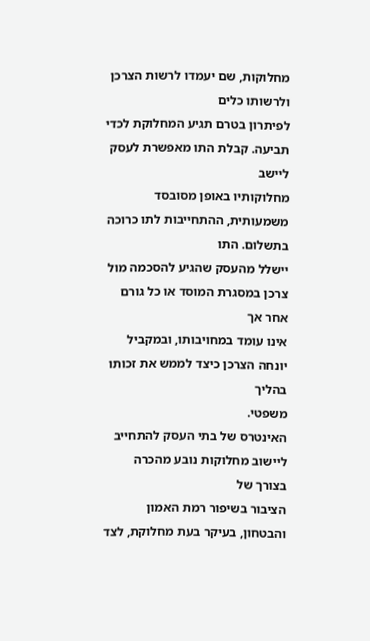מחלוקות, שם יעמדו לרשות הצרכן ולרשותו כלים
לפיתרון בטרם תגיע המחלוקת לכדי תביעה. קבלת התו מאפשרת לעסק ליישב
מחלוקותיו באופן מסובסד משמעותית, ההתחייבות לתו כרוכה בתשלום. התו
יישלל מהעסק שהגיע להסכמה מול צרכן במסגרת המוסד או כל גורם אחר אך
אינו עומד במחויבותו, ובמקביל יונחה הצרכן כיצד לממש את זכותו בהליך
משפטי.
האינטרס של בתי העסק להתחייב ליישוב מחלוקות נובע מהכרה בצורך של
הציבור בשיפור רמת האמון והבטחון, בעיקר בעת מחלוקת, לצד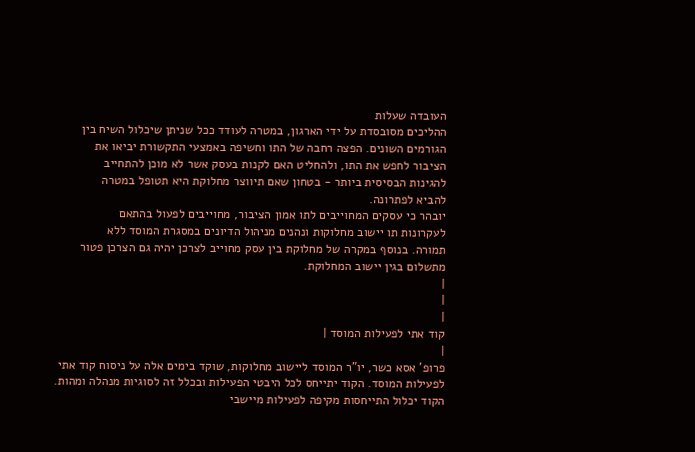העובדה שעלות
ההליכים מסובסדת על ידי הארגון, במטרה לעודד ככל שניתן שיכלול השיח בין
הגורמים השונים. הפצה רחבה של התו וחשיפה באמצעי התקשורת יביאו את
הציבור לחפש את התו, ולהחליט האם לקנות בעסק אשר לא מוכן להתחייב
להגינות הבסיסית ביותר - בטחון שאם תיווצר מחלוקת היא תטופל במטרה
להביא לפתרונה.
יובהר כי עסקים המחוייבים לתו אמון הציבור, מחוייבים לפעול בהתאם
לעקרונות תו יישוב מחלוקות ונהנים מניהול הדיונים במסגרת המוסד ללא
תמורה. בנוסף במקרה של מחלוקת בין עסק מחוייב לצרכן יהיה גם הצרכן פטור
מתשלום בגין יישוב המחלוקת.
|
|
|
קוד אתי לפעילות המוסד |
|
פרופ' אסא כשר, יו"ר המוסד ליישוב מחלוקות, שוקד בימים אלה על ניסוח קוד אתי
לפעילות המוסד. הקוד יתייחס לכל היבטי הפעילות ובכלל זה לסוגיות מנהלה ומהות.
הקוד יכלול התייחסות מקיפה לפעילות מיישבי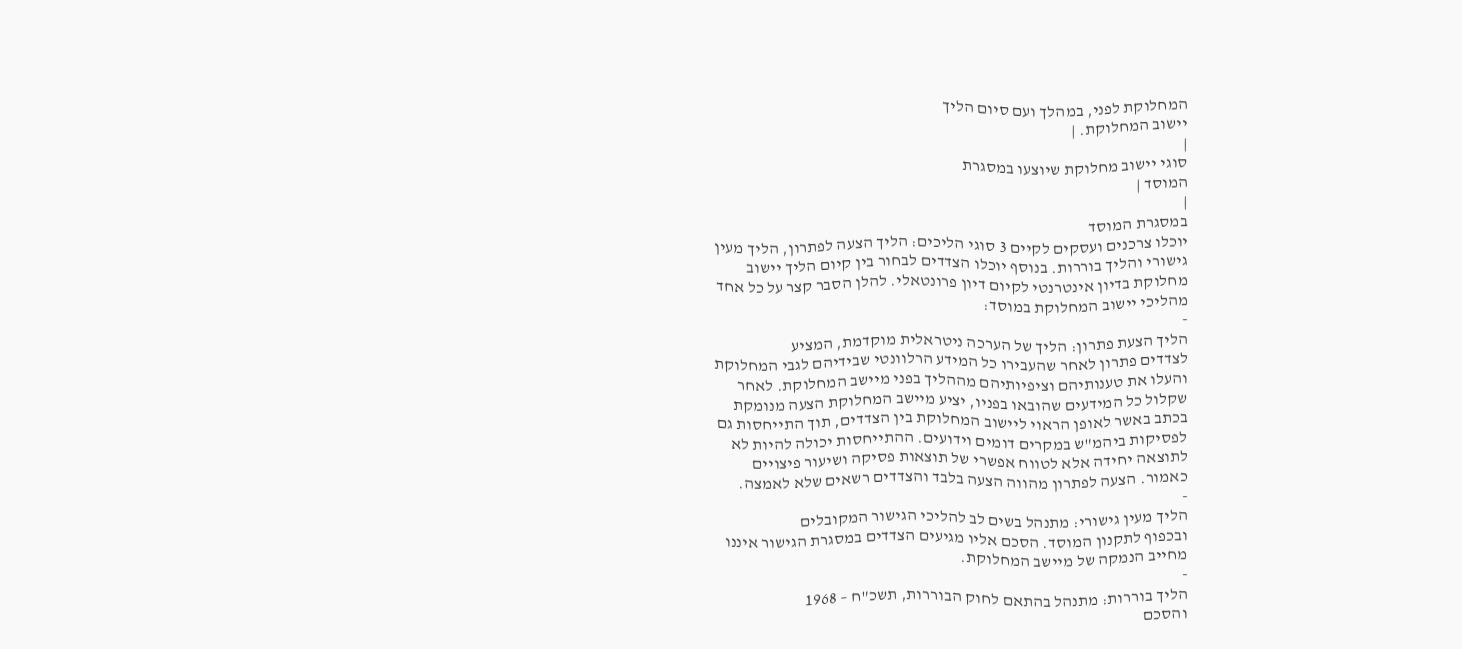המחלוקת לפני, במהלך ועם סיום הליך
יישוב המחלוקת. |
|
סוגי יישוב מחלוקת שיוצעו במסגרת
המוסד |
|
במסגרת המוסד
יוכלו צרכנים ועסקים לקיים 3 סוגי הליכים: הליך הצעה לפתרון, הליך מעין
גישורי והליך בוררות. בנוסף יוכלו הצדדים לבחור בין קיום הליך יישוב
מחלוקת בדיון אינטרנטי לקיום דיון פרונטאלי. להלן הסבר קצר על כל אחד
מהליכי יישוב המחלוקת במוסד:
-
הליך הצעת פתרון: הליך של הערכה ניטראלית מוקדמת, המציע
לצדדים פתרון לאחר שהעבירו כל המידע הרלוונטי שבידיהם לגבי המחלוקת
והעלו את טענותיהם וציפיותיהם מההליך בפני מיישב המחלוקת. לאחר
שקלול כל המידעים שהובאו בפניו, יציע מיישב המחלוקת הצעה מנומקת
בכתב באשר לאופן הראוי ליישוב המחלוקת בין הצדדים, תוך התייחסות גם
לפסיקות ביהמ"ש במקרים דומים וידועים. ההתייחסות יכולה להיות לא
לתוצאה יחידה אלא לטווח אפשרי של תוצאות פסיקה ושיעור פיצויים
כאמור. הצעה לפתרון מהווה הצעה בלבד והצדדים רשאים שלא לאמצה.
-
הליך מעין גישורי: מתנהל בשים לב להליכי הגישור המקובלים
ובכפוף לתקנון המוסד. הסכם אליו מגיעים הצדדים במסגרת הגישור איננו
מחייב הנמקה של מיישב המחלוקת.
-
הליך בוררות: מתנהל בהתאם לחוק הבוררות, תשכ"ח – 1968
והסכם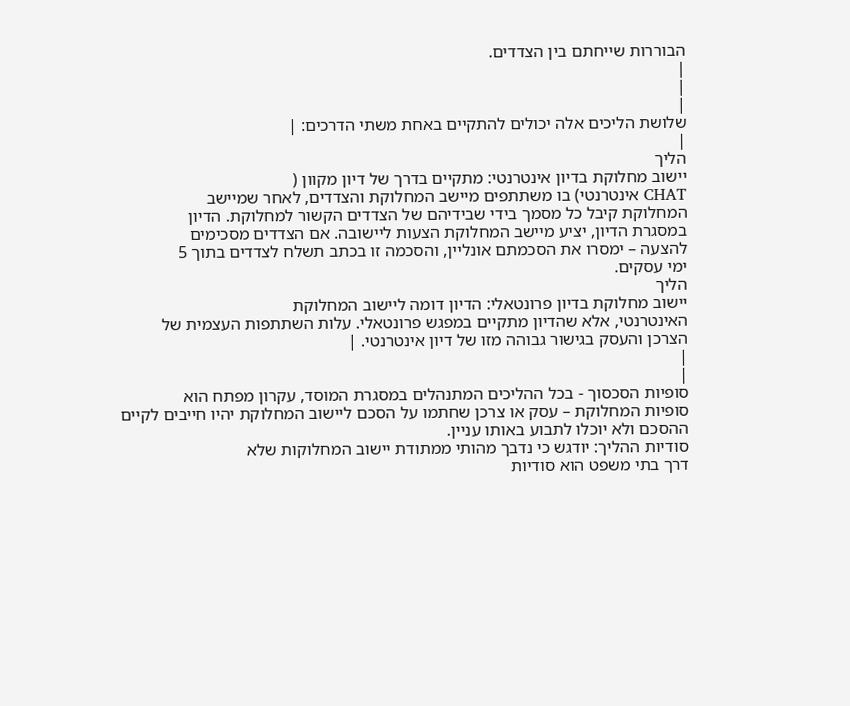הבוררות שייחתם בין הצדדים.
|
|
|
שלושת הליכים אלה יכולים להתקיים באחת משתי הדרכים: |
|
הליך
יישוב מחלוקת בדיון אינטרנטי: מתקיים בדרך של דיון מקוון (
CHAT אינטרנטי) בו משתתפים מיישב המחלוקת והצדדים, לאחר שמיישב
המחלוקת קיבל כל מסמך בידי שבידיהם של הצדדים הקשור למחלוקת. הדיון
במסגרת הדיון, יציע מיישב המחלוקת הצעות ליישובה. אם הצדדים מסכימים
להצעה – ימסרו את הסכמתם אונליין, והסכמה זו בכתב תשלח לצדדים בתוך 5
ימי עסקים.
הליך
יישוב מחלוקת בדיון פרונטאלי: הדיון דומה ליישוב המחלוקת
האינטרנטי, אלא שהדיון מתקיים במפגש פרונטאלי. עלות השתתפות העצמית של
הצרכן והעסק בגישור גבוהה מזו של דיון אינטרנטי. |
|
|
סופיות הסכסוך - בכל ההליכים המתנהלים במסגרת המוסד, עקרון מפתח הוא
סופיות המחלוקת – עסק או צרכן שחתמו על הסכם ליישוב המחלוקת יהיו חייבים לקיים
ההסכם ולא יוכלו לתבוע באותו עניין.
סודיות ההליך: יודגש כי נדבך מהותי ממתודת יישוב המחלוקות שלא
דרך בתי משפט הוא סודיות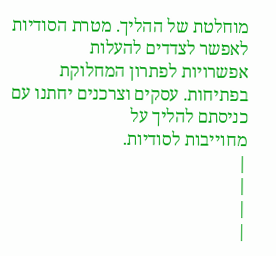מוחלטת של ההליך. מטרת הסודיות לאפשר לצדדים להעלות
אפשרויות לפתרון המחלוקת בפתיחות. עסקים וצרכנים יחתנו עם כניסתם להליך על
מחוייבות לסודיות.
|
|
|
|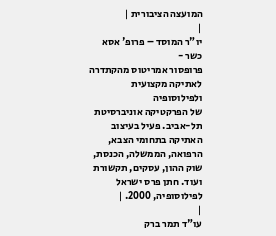המועצה הציבורית |
|
יו"ר המוסד – פרופ' אסא כשר -
פרופסור אמריטוס מהקתדרה לאתיקה מקצועית ולפילוסופיה
של הפרקטיקה אוניברסיטת תל-אביב. פעיל בעיצוב האתיקה בתחומי הצבא,
הרפואה, הממשלה, הכנסת, שוק ההון, עסקים, תקשורת ועוד. חתן פרס ישראל
לפילוסופיה, 2000. |
|
עו"ד תמר ברק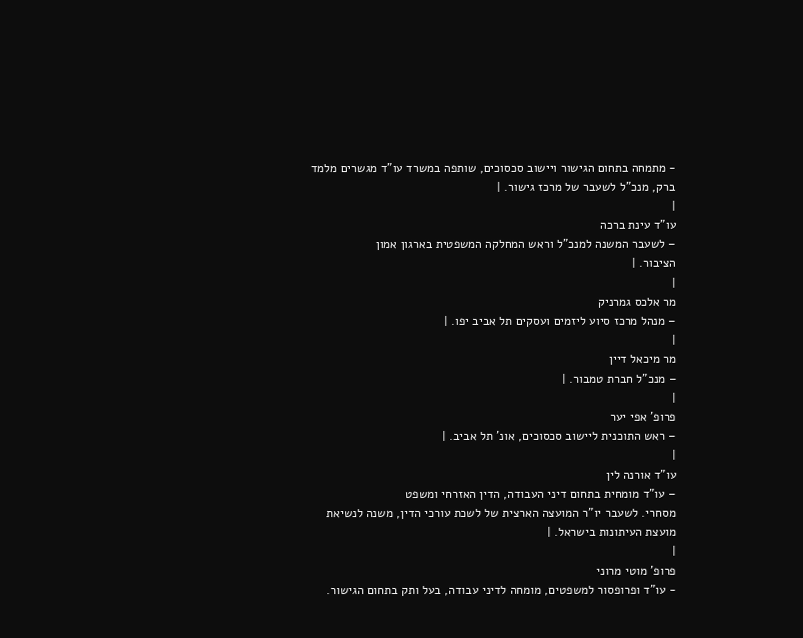- מתמחה בתחום הגישור ויישוב סכסוכים, שותפה במשרד עו"ד מגשרים מלמד
ברק, מנכ"ל לשעבר של מרכז גישור. |
|
עו"ד עינת ברכה
– לשעבר המשנה למנכ"ל וראש המחלקה המשפטית בארגון אמון
הציבור. |
|
מר אלכס גמרניק
– מנהל מרכז סיוע ליזמים ועסקים תל אביב יפו. |
|
מר מיכאל דיין
– מנכ"ל חברת טמבור. |
|
פרופ' אפי יער
– ראש התוכנית ליישוב סכסוכים, אונ' תל אביב. |
|
עו"ד אורנה לין
– עו"ד מומחית בתחום דיני העבודה, הדין האזרחי ומשפט
מסחרי. לשעבר יו"ר המועצה הארצית של לשכת עורכי הדין, משנה לנשיאת
מועצת העיתונות בישראל. |
|
פרופ' מוטי מרוני
- עו"ד ופרופסור למשפטים, מומחה לדיני עבודה, בעל ותק בתחום הגישור.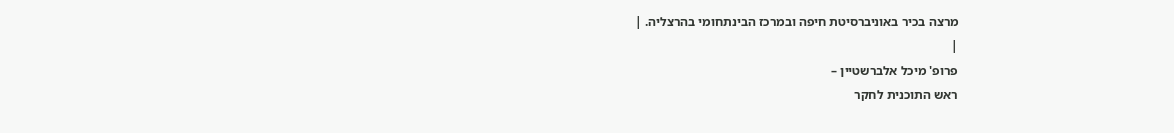מרצה בכיר באוניברסיטת חיפה ובמרכז הבינתחומי בהרצליה. |
|
פרופ' מיכל אלברשטיין –
ראש התוכנית לחקר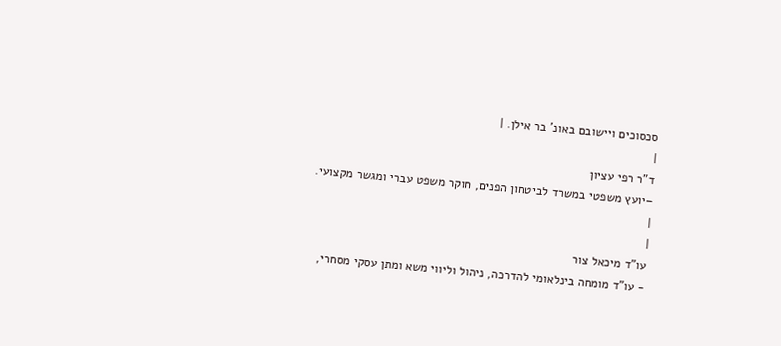סכסוכים ויישובם באונ' בר אילן. |
|
ד"ר רפי עציון
–יועץ משפטי במשרד לביטחון הפנים, חוקר משפט עברי ומגשר מקצועי.
|
|
עו"ד מיכאל צור
- עו"ד מומחה בינלאומי להדרכה, ניהול וליווי משא ומתן עסקי מסחרי,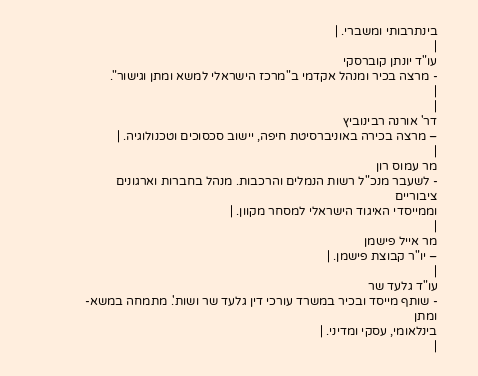בינתרבותי ומשברי. |
|
עו"ד יונתן קוברסקי
- מרצה בכיר ומנהל אקדמי ב"מרכז הישראלי למשא ומתן וגישור".
|
|
דר' אורנה רבינוביץ
– מרצה בכירה באוניברסיטת חיפה, יישוב סכסוכים וטכנולוגיה. |
|
מר עמוס רון
- לשעבר מנכ"ל רשות הנמלים והרכבות. מנהל בחברות וארגונים ציבוריים
וממייסדי האיגוד הישראלי למסחר מקוון. |
|
מר אייל פישמן
– יו"ר קבוצת פישמן. |
|
עו"ד גלעד שר
- שותף מייסד ובכיר במשרד עורכי דין גלעד שר ושות'. מתמחה במשא-ומתן
בינלאומי, עסקי ומדיני. |
|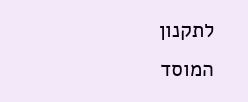לתקנון
המוסד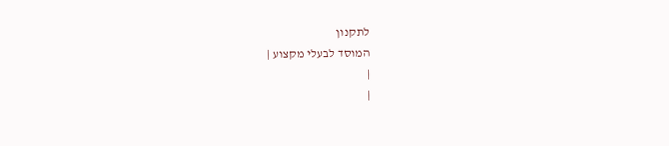לתקנון
המוסד לבעלי מקצוע |
|
|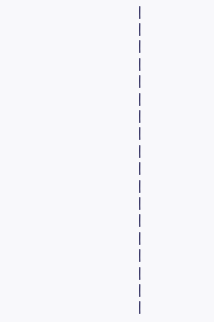|
|
|
|
|
|
|
|
|
|
|
|
|
|
|
|
|
|